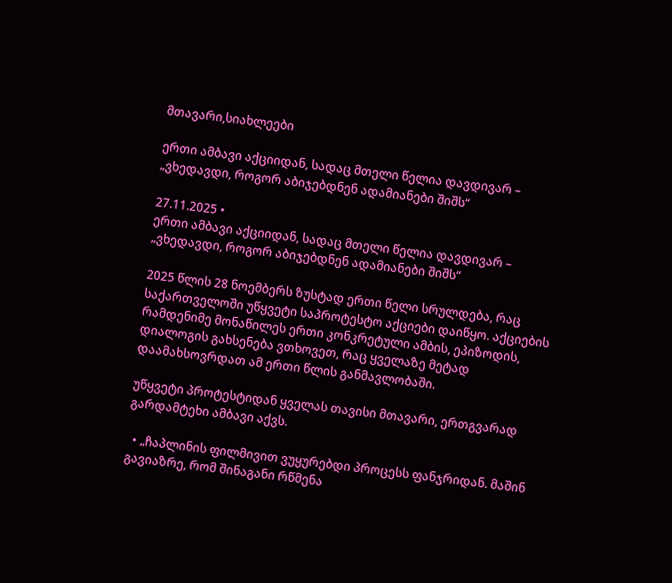მთავარი,სიახლეები

ერთი ამბავი აქციიდან, სადაც მთელი წელია დავდივარ – „ვხედავდი, როგორ აბიჯებდნენ ადამიანები შიშს“

27.11.2025 •
ერთი ამბავი აქციიდან, სადაც მთელი წელია დავდივარ – „ვხედავდი, როგორ აბიჯებდნენ ადამიანები შიშს“

2025 წლის 28 ნოემბერს ზუსტად ერთი წელი სრულდება, რაც საქართველოში უწყვეტი საპროტესტო აქციები დაიწყო. აქციების რამდენიმე მონაწილეს ერთი კონკრეტული ამბის, ეპიზოდის, დიალოგის გახსენება ვთხოვეთ, რაც ყველაზე მეტად დაამახსოვრდათ ამ ერთი წლის განმავლობაში.

უწყვეტი პროტესტიდან ყველას თავისი მთავარი, ერთგვარად გარდამტეხი ამბავი აქვს.

  • „ჩაპლინის ფილმივით ვუყურებდი პროცესს ფანჯრიდან. მაშინ გავიაზრე, რომ შინაგანი რწმენა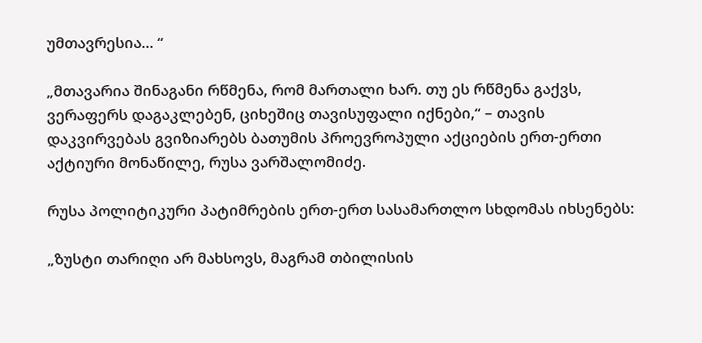უმთავრესია… “

„მთავარია შინაგანი რწმენა, რომ მართალი ხარ. თუ ეს რწმენა გაქვს, ვერაფერს დაგაკლებენ, ციხეშიც თავისუფალი იქნები,“ – თავის დაკვირვებას გვიზიარებს ბათუმის პროევროპული აქციების ერთ-ერთი აქტიური მონაწილე, რუსა ვარშალომიძე.

რუსა პოლიტიკური პატიმრების ერთ-ერთ სასამართლო სხდომას იხსენებს:

„ზუსტი თარიღი არ მახსოვს, მაგრამ თბილისის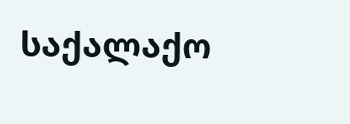საქალაქო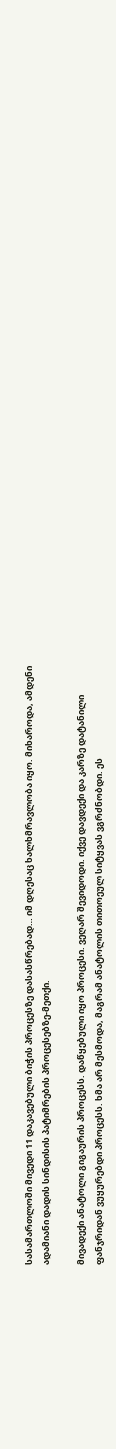სასამართლოში მივედი 11 დაკავებული ბიჭის პროცესზე დასასწრებად… იმ დღესაც ხალხმრავლობა იყო. მიხაროდა, ამდენი ადამიანი დადის სინდისის პატიმრების პროცესებზე-მეთქი.

მივადექი ანატოლი გიგაურის პროცესს. დაწყებული იყო პროცესი. ვეღარ შევიდოდი. იქვე დავდექი და კარზე დატანილი ფანჯრიდან ვუყურებდი პროცესს. ხმა არ მესმოდა, მაგრამ ანატოლის თითოეულ სიტყვას ვგრძნობდი. ეს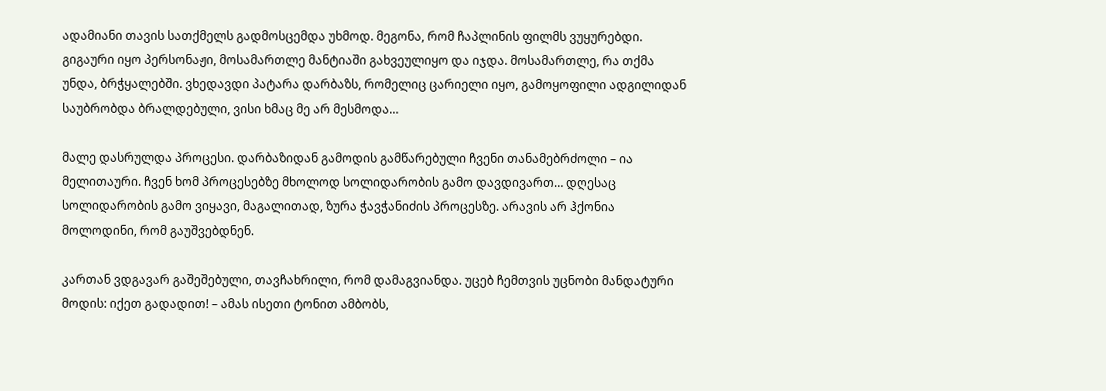ადამიანი თავის სათქმელს გადმოსცემდა უხმოდ. მეგონა, რომ ჩაპლინის ფილმს ვუყურებდი. გიგაური იყო პერსონაჟი, მოსამართლე მანტიაში გახვეულიყო და იჯდა. მოსამართლე, რა თქმა უნდა, ბრჭყალებში. ვხედავდი პატარა დარბაზს, რომელიც ცარიელი იყო, გამოყოფილი ადგილიდან საუბრობდა ბრალდებული, ვისი ხმაც მე არ მესმოდა…

მალე დასრულდა პროცესი. დარბაზიდან გამოდის გამწარებული ჩვენი თანამებრძოლი – ია მელითაური. ჩვენ ხომ პროცესებზე მხოლოდ სოლიდარობის გამო დავდივართ… დღესაც სოლიდარობის გამო ვიყავი, მაგალითად, ზურა ჭავჭანიძის პროცესზე. არავის არ ჰქონია მოლოდინი, რომ გაუშვებდნენ.

კართან ვდგავარ გაშეშებული, თავჩახრილი, რომ დამაგვიანდა. უცებ ჩემთვის უცნობი მანდატური მოდის: იქეთ გადადით! – ამას ისეთი ტონით ამბობს,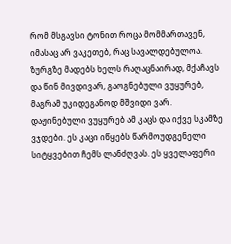რომ მსგავსი ტონით როცა მომმართავენ, იმასაც არ ვაკეთებ, რაც სავალდებულოა. ზურგზე მადებს ხელს რაღაცნაირად, მქაჩავს და წინ მივდივარ, გაოგნებული ვუყურებ, მაგრამ უკიდეგანოდ მშვიდი ვარ. დაჟინებული ვუყურებ ამ კაცს და იქვე სკამზე ვჯდები. ეს კაცი იწყებს წარმოუდგენელი სიტყვებით ჩემს ლანძღვას. ეს ყველაფერი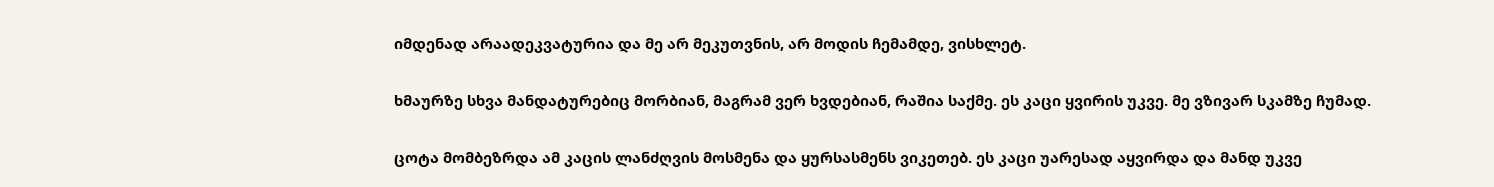იმდენად არაადეკვატურია და მე არ მეკუთვნის, არ მოდის ჩემამდე, ვისხლეტ.

ხმაურზე სხვა მანდატურებიც მორბიან, მაგრამ ვერ ხვდებიან, რაშია საქმე. ეს კაცი ყვირის უკვე. მე ვზივარ სკამზე ჩუმად.

ცოტა მომბეზრდა ამ კაცის ლანძღვის მოსმენა და ყურსასმენს ვიკეთებ. ეს კაცი უარესად აყვირდა და მანდ უკვე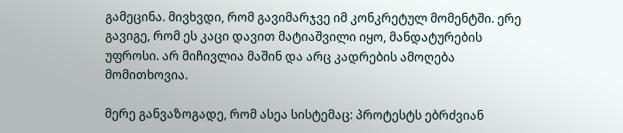გამეცინა. მივხვდი, რომ გავიმარჯვე იმ კონკრეტულ მომენტში. ერე გავიგე, რომ ეს კაცი დავით მატიაშვილი იყო, მანდატურების უფროსი. არ მიჩივლია მაშინ და არც კადრების ამოღება მომითხოვია.

მერე განვაზოგადე, რომ ასეა სისტემაც: პროტესტს ებრძვიან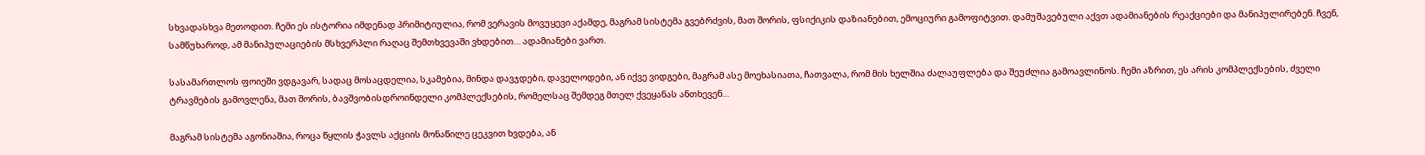სხვადასხვა მეთოდით. ჩემი ეს ისტორია იმდენად პრიმიტიულია, რომ ვერავის მოვუყევი აქამდე, მაგრამ სისტემა გვებრძვის, მათ შორის, ფსიქიკის დაზიანებით, ემოციური გამოფიტვით. დამუშავებული აქვთ ადამიანების რეაქციები და მანიპულირებენ. ჩვენ, სამწუხაროდ, ამ მანიპულაციების მსხვერპლი რაღაც შემთხვევაში ვხდებით… ადამიანები ვართ.

სასამართლოს ფოიეში ვდგავარ, სადაც მოსაცდელია, სკამებია, მინდა დავჯდები, დაველოდები, ან იქვე ვიდგები, მაგრამ ასე მოეხასიათა, ჩათვალა, რომ მის ხელშია ძალაუფლება და შეუძლია გამოავლინოს. ჩემი აზრით, ეს არის კომპლექსების, ძველი ტრავმების გამოვლენა, მათ შორის, ბავშვობისდროინდელი კომპლექსების, რომელსაც შემდეგ მთელ ქვეყანას ანთხევენ…

მაგრამ სისტემა აგონიაშია, როცა წყლის ჭავლს აქციის მონაწილე ცეკვით ხვდება, ან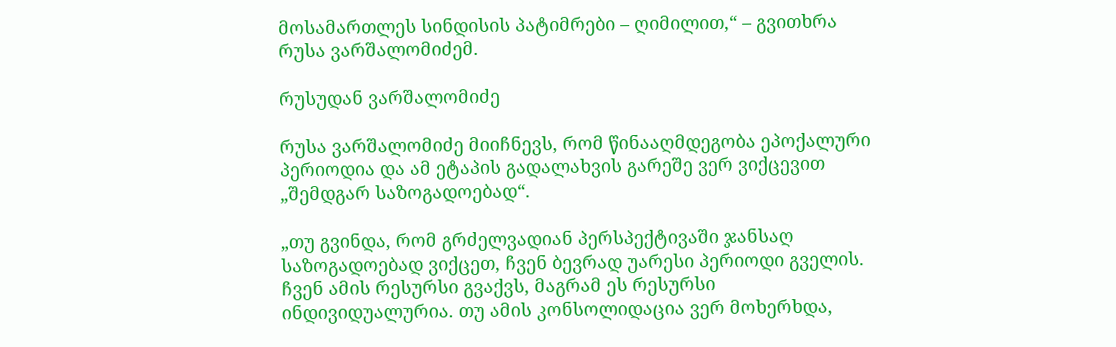მოსამართლეს სინდისის პატიმრები – ღიმილით,“ – გვითხრა რუსა ვარშალომიძემ.

რუსუდან ვარშალომიძე

რუსა ვარშალომიძე მიიჩნევს, რომ წინააღმდეგობა ეპოქალური პერიოდია და ამ ეტაპის გადალახვის გარეშე ვერ ვიქცევით „შემდგარ საზოგადოებად“.

„თუ გვინდა, რომ გრძელვადიან პერსპექტივაში ჯანსაღ საზოგადოებად ვიქცეთ, ჩვენ ბევრად უარესი პერიოდი გველის. ჩვენ ამის რესურსი გვაქვს, მაგრამ ეს რესურსი ინდივიდუალურია. თუ ამის კონსოლიდაცია ვერ მოხერხდა,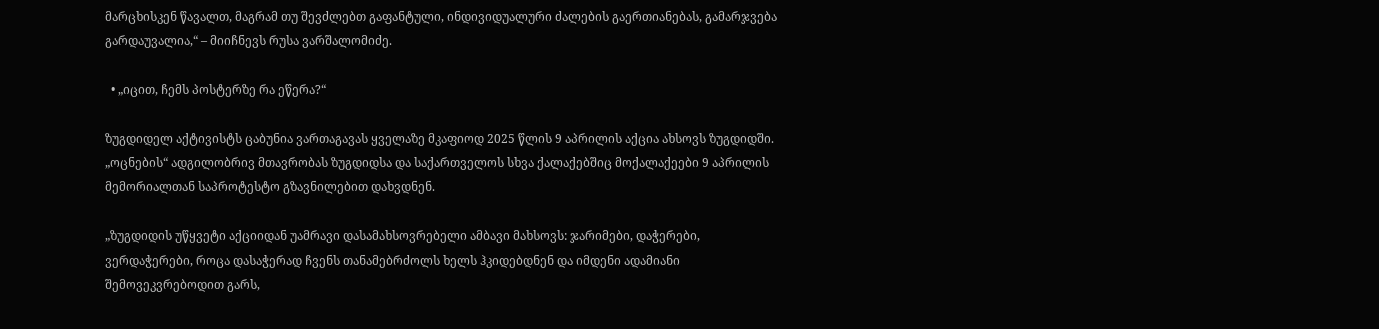მარცხისკენ წავალთ, მაგრამ თუ შევძლებთ გაფანტული, ინდივიდუალური ძალების გაერთიანებას, გამარჯვება გარდაუვალია,“ – მიიჩნევს რუსა ვარშალომიძე.

  • „იცით, ჩემს პოსტერზე რა ეწერა?“

ზუგდიდელ აქტივისტს ცაბუნია ვართაგავას ყველაზე მკაფიოდ 2025 წლის 9 აპრილის აქცია ახსოვს ზუგდიდში. „ოცნების“ ადგილობრივ მთავრობას ზუგდიდსა და საქართველოს სხვა ქალაქებშიც მოქალაქეები 9 აპრილის მემორიალთან საპროტესტო გზავნილებით დახვდნენ.

„ზუგდიდის უწყვეტი აქციიდან უამრავი დასამახსოვრებელი ამბავი მახსოვს: ჯარიმები, დაჭერები, ვერდაჭერები, როცა დასაჭერად ჩვენს თანამებრძოლს ხელს ჰკიდებდნენ და იმდენი ადამიანი შემოვეკვრებოდით გარს,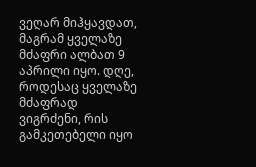ვეღარ მიჰყავდათ, მაგრამ ყველაზე მძაფრი ალბათ 9 აპრილი იყო. დღე, როდესაც ყველაზე მძაფრად ვიგრძენი, რის გამკეთებელი იყო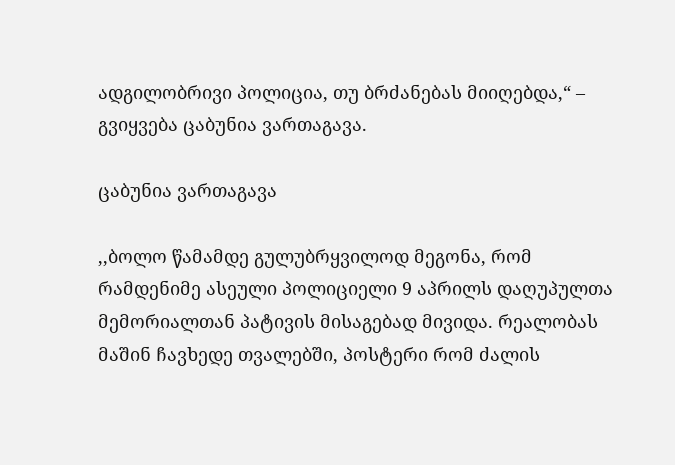ადგილობრივი პოლიცია, თუ ბრძანებას მიიღებდა,“ – გვიყვება ცაბუნია ვართაგავა.

ცაბუნია ვართაგავა

,,ბოლო წამამდე გულუბრყვილოდ მეგონა, რომ რამდენიმე ასეული პოლიციელი 9 აპრილს დაღუპულთა მემორიალთან პატივის მისაგებად მივიდა. რეალობას მაშინ ჩავხედე თვალებში, პოსტერი რომ ძალის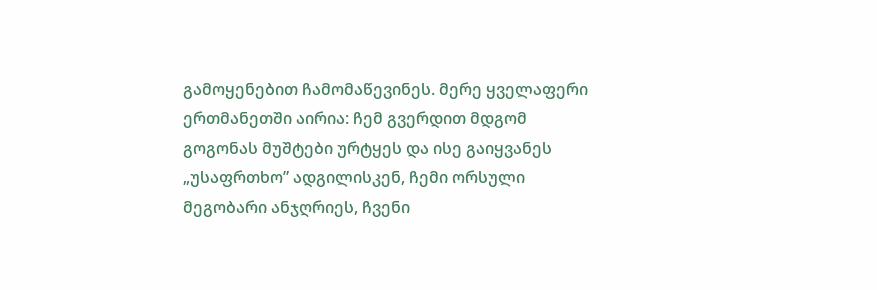გამოყენებით ჩამომაწევინეს. მერე ყველაფერი ერთმანეთში აირია: ჩემ გვერდით მდგომ გოგონას მუშტები ურტყეს და ისე გაიყვანეს „უსაფრთხო” ადგილისკენ, ჩემი ორსული მეგობარი ანჯღრიეს, ჩვენი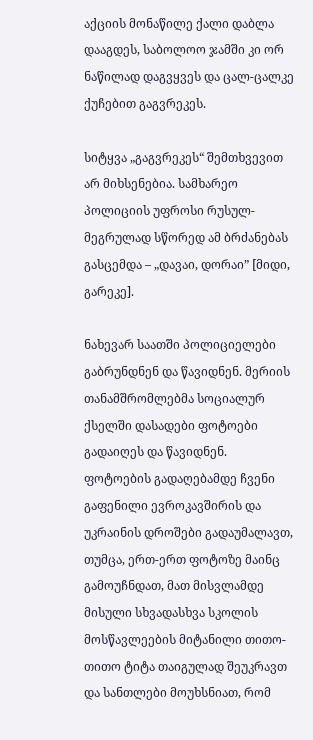აქციის მონაწილე ქალი დაბლა დააგდეს, საბოლოო ჯამში კი ორ ნაწილად დაგვყვეს და ცალ-ცალკე ქუჩებით გაგვრეკეს.

სიტყვა „გაგვრეკეს“ შემთხვევით არ მიხსენებია. სამხარეო პოლიციის უფროსი რუსულ-მეგრულად სწორედ ამ ბრძანებას გასცემდა – „დავაი, დორაი” [მიდი, გარეკე].

ნახევარ საათში პოლიციელები გაბრუნდნენ და წავიდნენ. მერიის თანამშრომლებმა სოციალურ ქსელში დასადები ფოტოები გადაიღეს და წავიდნენ. ფოტოების გადაღებამდე ჩვენი გაფენილი ევროკავშირის და უკრაინის დროშები გადაუმალავთ, თუმცა, ერთ-ერთ ფოტოზე მაინც გამოუჩნდათ, მათ მისვლამდე მისული სხვადასხვა სკოლის მოსწავლეების მიტანილი თითო-თითო ტიტა თაიგულად შეუკრავთ და სანთლები მოუხსნიათ, რომ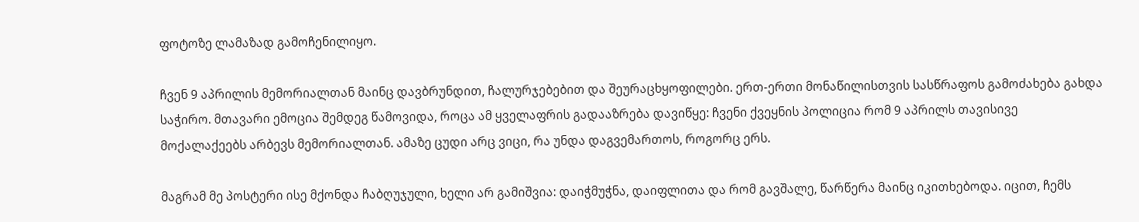ფოტოზე ლამაზად გამოჩენილიყო.

ჩვენ 9 აპრილის მემორიალთან მაინც დავბრუნდით, ჩალურჯებებით და შეურაცხყოფილები. ერთ-ერთი მონაწილისთვის სასწრაფოს გამოძახება გახდა საჭირო. მთავარი ემოცია შემდეგ წამოვიდა, როცა ამ ყველაფრის გადააზრება დავიწყე: ჩვენი ქვეყნის პოლიცია რომ 9 აპრილს თავისივე მოქალაქეებს არბევს მემორიალთან. ამაზე ცუდი არც ვიცი, რა უნდა დაგვემართოს, როგორც ერს.

მაგრამ მე პოსტერი ისე მქონდა ჩაბღუჯული, ხელი არ გამიშვია: დაიჭმუჭნა, დაიფლითა და რომ გავშალე, წარწერა მაინც იკითხებოდა. იცით, ჩემს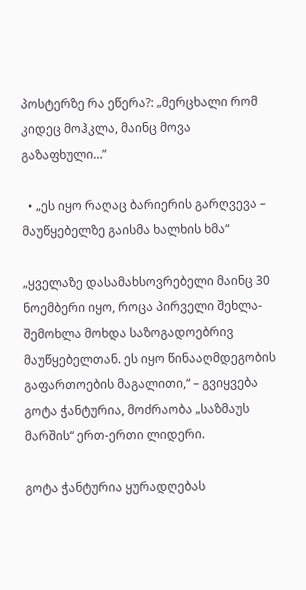პოსტერზე რა ეწერა?: „მერცხალი რომ კიდეც მოჰკლა, მაინც მოვა გაზაფხული…”

  • „ეს იყო რაღაც ბარიერის გარღვევა – მაუწყებელზე გაისმა ხალხის ხმა“

„ყველაზე დასამახსოვრებელი მაინც 30 ნოემბერი იყო, როცა პირველი შეხლა-შემოხლა მოხდა საზოგადოებრივ მაუწყებელთან. ეს იყო წინააღმდეგობის გაფართოების მაგალითი,“ – გვიყვება გოტა ჭანტურია, მოძრაობა „საზმაუს მარშის“ ერთ-ერთი ლიდერი.

გოტა ჭანტურია ყურადღებას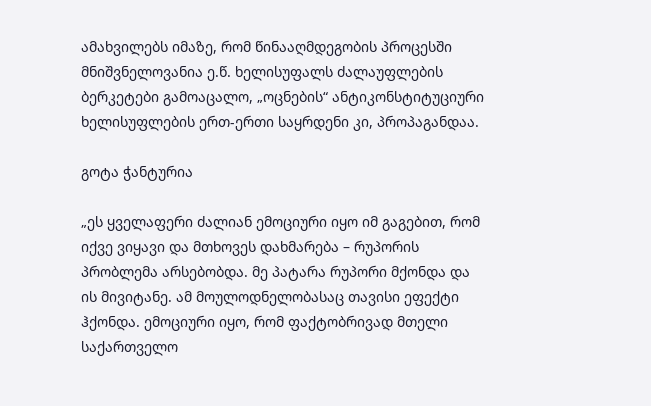ამახვილებს იმაზე, რომ წინააღმდეგობის პროცესში მნიშვნელოვანია ე.წ. ხელისუფალს ძალაუფლების ბერკეტები გამოაცალო, „ოცნების“ ანტიკონსტიტუციური ხელისუფლების ერთ-ერთი საყრდენი კი, პროპაგანდაა.

გოტა ჭანტურია

„ეს ყველაფერი ძალიან ემოციური იყო იმ გაგებით, რომ იქვე ვიყავი და მთხოვეს დახმარება – რუპორის პრობლემა არსებობდა. მე პატარა რუპორი მქონდა და ის მივიტანე. ამ მოულოდნელობასაც თავისი ეფექტი ჰქონდა. ემოციური იყო, რომ ფაქტობრივად მთელი საქართველო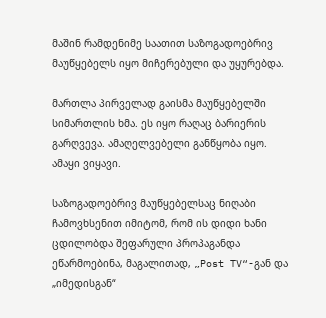მაშინ რამდენიმე საათით საზოგადოებრივ მაუწყებელს იყო მიჩერებული და უყურებდა.

მართლა პირველად გაისმა მაუწყებელში სიმართლის ხმა. ეს იყო რაღაც ბარიერის გარღვევა. ამაღელვებელი განწყობა იყო. ამაყი ვიყავი.

საზოგადოებრივ მაუწყებელსაც ნიღაბი ჩამოვხსენით იმიტომ, რომ ის დიდი ხანი ცდილობდა შეფარული პროპაგანდა ეწარმოებინა, მაგალითად, „Post TV“-გან და „იმედისგან“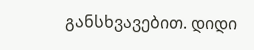განსხვავებით. დიდი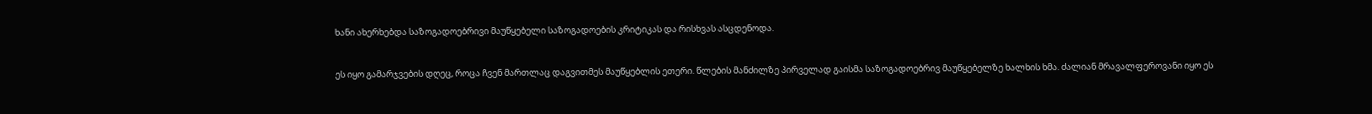ხანი ახერხებდა საზოგადოებრივი მაუწყებელი საზოგადოების კრიტიკას და რისხვას ასცდენოდა.

ეს იყო გამარჯვების დღეც, როცა ჩვენ მართლაც დაგვითმეს მაუწყებლის ეთერი. წლების მანძილზე პირველად გაისმა საზოგადოებრივ მაუწყებელზე ხალხის ხმა. ძალიან მრავალფეროვანი იყო ეს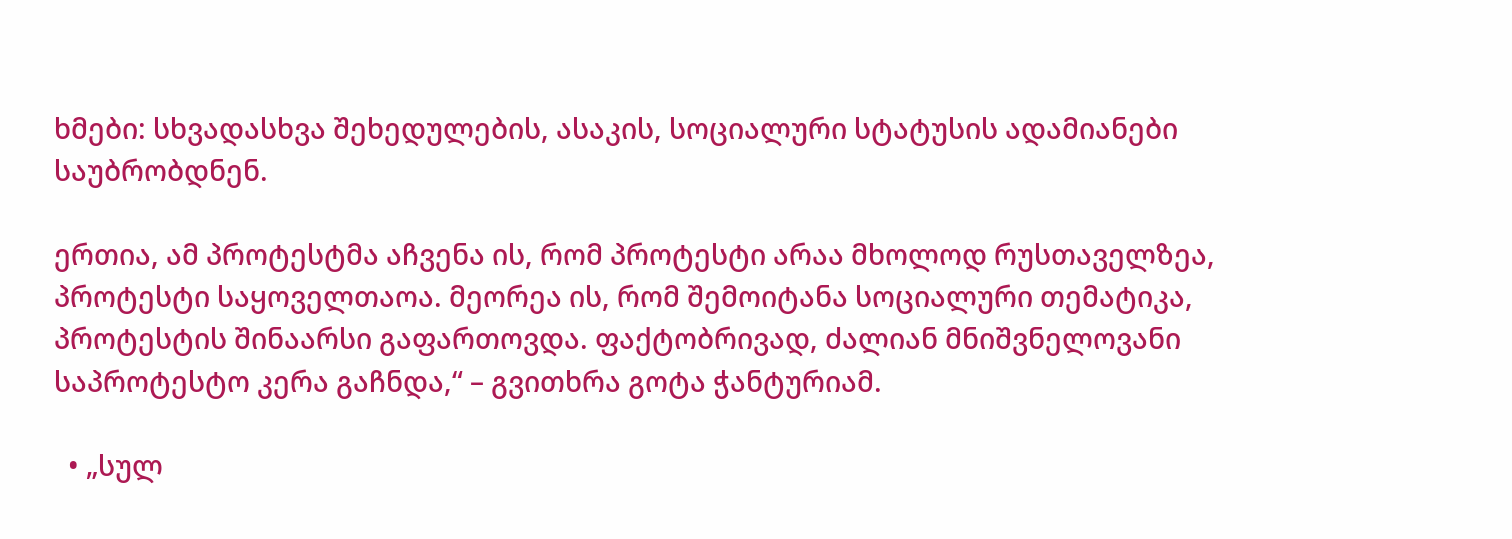ხმები: სხვადასხვა შეხედულების, ასაკის, სოციალური სტატუსის ადამიანები საუბრობდნენ.

ერთია, ამ პროტესტმა აჩვენა ის, რომ პროტესტი არაა მხოლოდ რუსთაველზეა, პროტესტი საყოველთაოა. მეორეა ის, რომ შემოიტანა სოციალური თემატიკა, პროტესტის შინაარსი გაფართოვდა. ფაქტობრივად, ძალიან მნიშვნელოვანი საპროტესტო კერა გაჩნდა,“ – გვითხრა გოტა ჭანტურიამ.

  • „სულ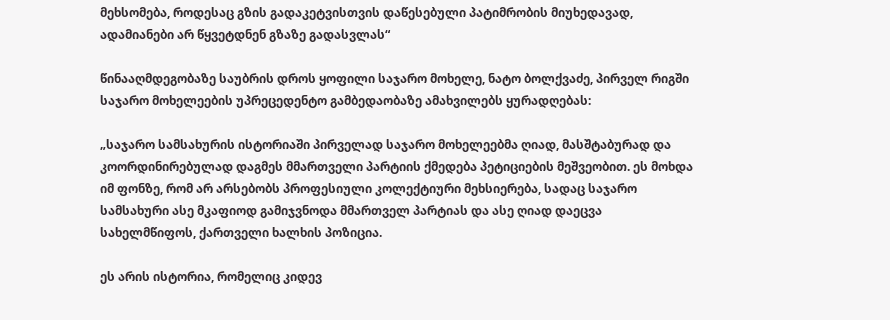მეხსომება, როდესაც გზის გადაკეტვისთვის დაწესებული პატიმრობის მიუხედავად, ადამიანები არ წყვეტდნენ გზაზე გადასვლას“

წინააღმდეგობაზე საუბრის დროს ყოფილი საჯარო მოხელე, ნატო ბოლქვაძე, პირველ რიგში საჯარო მოხელეების უპრეცედენტო გამბედაობაზე ამახვილებს ყურადღებას:

„საჯარო სამსახურის ისტორიაში პირველად საჯარო მოხელეებმა ღიად, მასშტაბურად და კოორდინირებულად დაგმეს მმართველი პარტიის ქმედება პეტიციების მეშვეობით. ეს მოხდა იმ ფონზე, რომ არ არსებობს პროფესიული კოლექტიური მეხსიერება, სადაც საჯარო სამსახური ასე მკაფიოდ გამიჯვნოდა მმართველ პარტიას და ასე ღიად დაეცვა სახელმწიფოს, ქართველი ხალხის პოზიცია.

ეს არის ისტორია, რომელიც კიდევ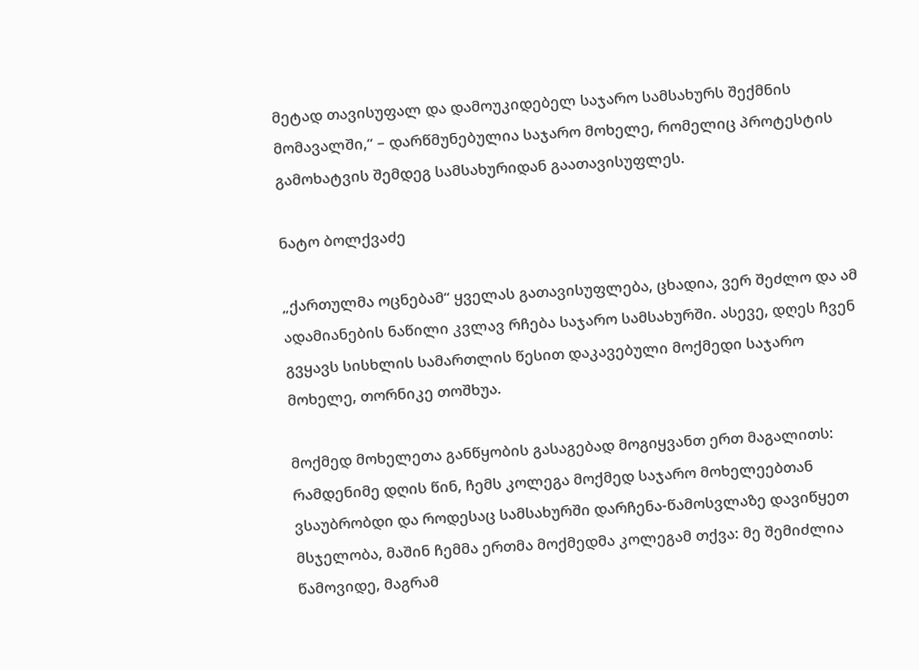მეტად თავისუფალ და დამოუკიდებელ საჯარო სამსახურს შექმნის მომავალში,“ – დარწმუნებულია საჯარო მოხელე, რომელიც პროტესტის გამოხატვის შემდეგ სამსახურიდან გაათავისუფლეს.

ნატო ბოლქვაძე

„ქართულმა ოცნებამ“ ყველას გათავისუფლება, ცხადია, ვერ შეძლო და ამ ადამიანების ნაწილი კვლავ რჩება საჯარო სამსახურში. ასევე, დღეს ჩვენ გვყავს სისხლის სამართლის წესით დაკავებული მოქმედი საჯარო მოხელე, თორნიკე თოშხუა.

მოქმედ მოხელეთა განწყობის გასაგებად მოგიყვანთ ერთ მაგალითს: რამდენიმე დღის წინ, ჩემს კოლეგა მოქმედ საჯარო მოხელეებთან ვსაუბრობდი და როდესაც სამსახურში დარჩენა-წამოსვლაზე დავიწყეთ მსჯელობა, მაშინ ჩემმა ერთმა მოქმედმა კოლეგამ თქვა: მე შემიძლია წამოვიდე, მაგრამ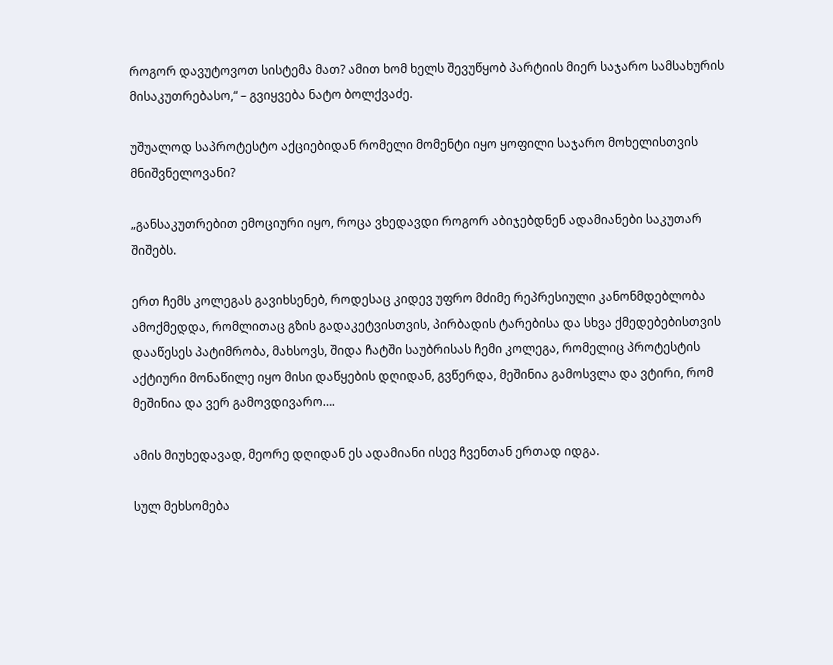როგორ დავუტოვოთ სისტემა მათ? ამით ხომ ხელს შევუწყობ პარტიის მიერ საჯარო სამსახურის მისაკუთრებასო,“ – გვიყვება ნატო ბოლქვაძე.

უშუალოდ საპროტესტო აქციებიდან რომელი მომენტი იყო ყოფილი საჯარო მოხელისთვის მნიშვნელოვანი?

„განსაკუთრებით ემოციური იყო, როცა ვხედავდი როგორ აბიჯებდნენ ადამიანები საკუთარ შიშებს.

ერთ ჩემს კოლეგას გავიხსენებ, როდესაც კიდევ უფრო მძიმე რეპრესიული კანონმდებლობა ამოქმედდა, რომლითაც გზის გადაკეტვისთვის, პირბადის ტარებისა და სხვა ქმედებებისთვის დააწესეს პატიმრობა, მახსოვს, შიდა ჩატში საუბრისას ჩემი კოლეგა, რომელიც პროტესტის აქტიური მონაწილე იყო მისი დაწყების დღიდან, გვწერდა, მეშინია გამოსვლა და ვტირი, რომ მეშინია და ვერ გამოვდივარო….

ამის მიუხედავად, მეორე დღიდან ეს ადამიანი ისევ ჩვენთან ერთად იდგა.

სულ მეხსომება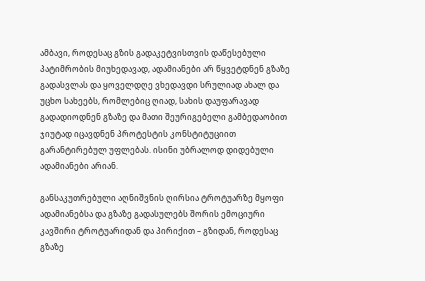ამბავი, როდესაც გზის გადაკეტვისთვის დაწესებული პატიმრობის მიუხედავად, ადამიანები არ წყვეტდნენ გზაზე გადასვლას და ყოველდღე ვხედავდი სრულიად ახალ და უცხო სახეებს, რომლებიც ღიად, სახის დაუფარავად გადადიოდნენ გზაზე და მათი შეურიგებელი გამბედაობით ჯიუტად იცავდნენ პროტესტის კონსტიტუციით გარანტირებულ უფლებას. ისინი უბრალოდ დიდებული ადამიანები არიან.

განსაკუთრებული აღნიშვნის ღირსია ტროტუარზე მყოფი ადამიანებსა და გზაზე გადასულებს შორის ემოციური კავშირი ტროტუარიდან და პირიქით – გზიდან, როდესაც გზაზე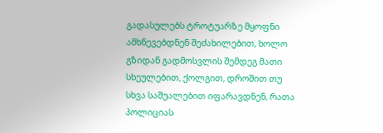გადასულებს ტროტუარზე მყოფნი ამხნევებდნენ შეძახილებით, ხოლო გზიდან გადმოსვლის შემდეგ მათი სხეულებით, ქოლგით, დროშით თუ სხვა საშუალებით იფარავდნენ, რათა პოლიციას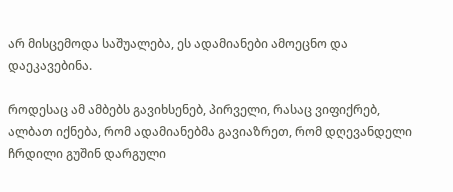არ მისცემოდა საშუალება, ეს ადამიანები ამოეცნო და დაეკავებინა.

როდესაც ამ ამბებს გავიხსენებ, პირველი, რასაც ვიფიქრებ, ალბათ იქნება, რომ ადამიანებმა გავიაზრეთ, რომ დღევანდელი ჩრდილი გუშინ დარგული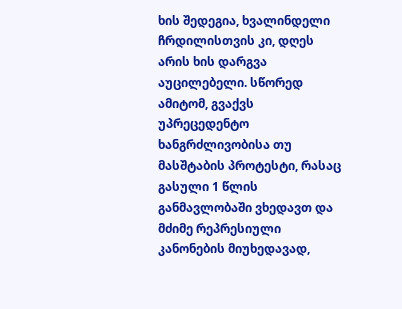ხის შედეგია, ხვალინდელი ჩრდილისთვის კი, დღეს არის ხის დარგვა აუცილებელი. სწორედ ამიტომ, გვაქვს უპრეცედენტო ხანგრძლივობისა თუ მასშტაბის პროტესტი, რასაც გასული 1 წლის განმავლობაში ვხედავთ და მძიმე რეპრესიული კანონების მიუხედავად,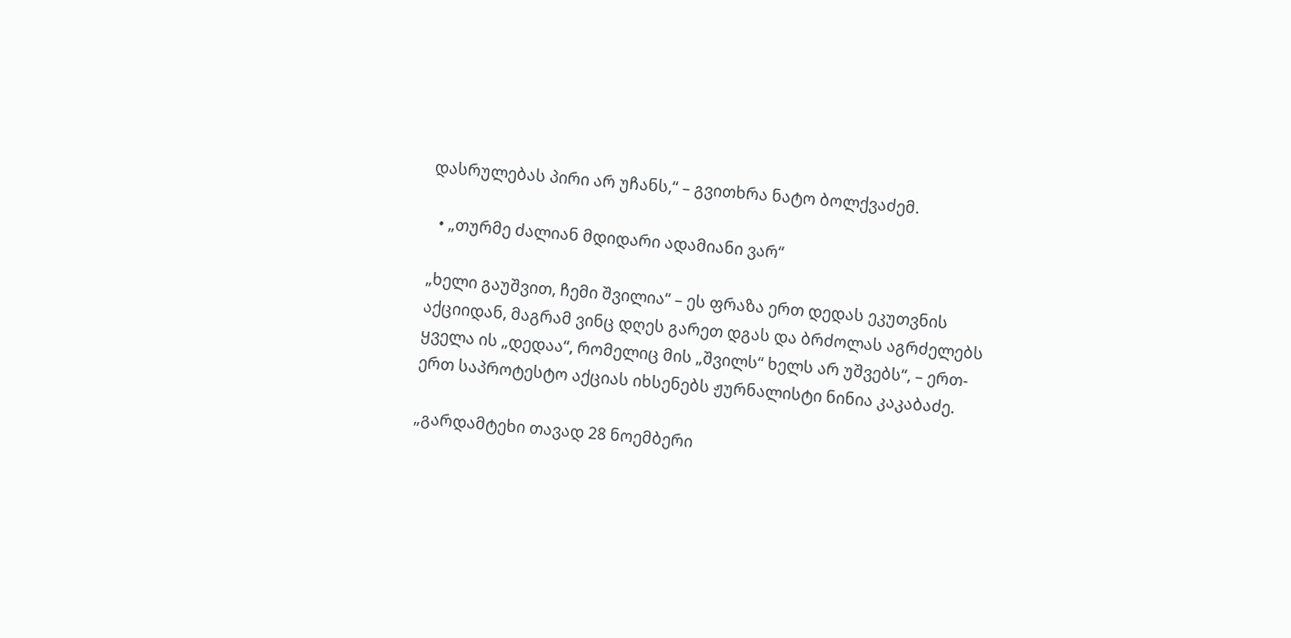დასრულებას პირი არ უჩანს,“ – გვითხრა ნატო ბოლქვაძემ.

  • „თურმე ძალიან მდიდარი ადამიანი ვარ“

„ხელი გაუშვით, ჩემი შვილია“ – ეს ფრაზა ერთ დედას ეკუთვნის აქციიდან, მაგრამ ვინც დღეს გარეთ დგას და ბრძოლას აგრძელებს ყველა ის „დედაა“, რომელიც მის „შვილს“ ხელს არ უშვებს“, – ერთ-ერთ საპროტესტო აქციას იხსენებს ჟურნალისტი ნინია კაკაბაძე.

„გარდამტეხი თავად 28 ნოემბერი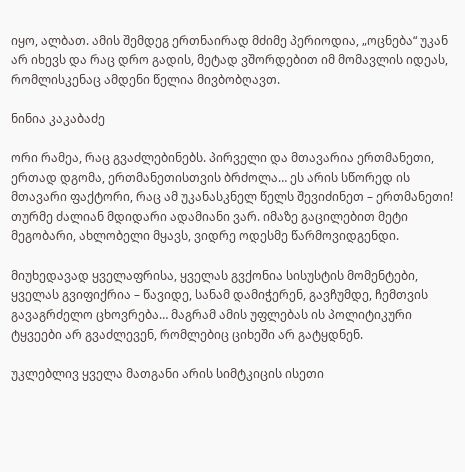იყო, ალბათ. ამის შემდეგ ერთნაირად მძიმე პერიოდია, „ოცნება“ უკან არ იხევს და რაც დრო გადის, მეტად ვშორდებით იმ მომავლის იდეას, რომლისკენაც ამდენი წელია მივბობღავთ.

ნინია კაკაბაძე

ორი რამეა, რაც გვაძლებინებს. პირველი და მთავარია ერთმანეთი, ერთად დგომა, ერთმანეთისთვის ბრძოლა… ეს არის სწორედ ის მთავარი ფაქტორი, რაც ამ უკანასკნელ წელს შევიძინეთ – ერთმანეთი! თურმე ძალიან მდიდარი ადამიანი ვარ. იმაზე გაცილებით მეტი მეგობარი, ახლობელი მყავს, ვიდრე ოდესმე წარმოვიდგენდი.

მიუხედავად ყველაფრისა, ყველას გვქონია სისუსტის მომენტები, ყველას გვიფიქრია – წავიდე, სანამ დამიჭერენ, გავჩუმდე, ჩემთვის გავაგრძელო ცხოვრება… მაგრამ ამის უფლებას ის პოლიტიკური ტყვეები არ გვაძლევენ, რომლებიც ციხეში არ გატყდნენ.

უკლებლივ ყველა მათგანი არის სიმტკიცის ისეთი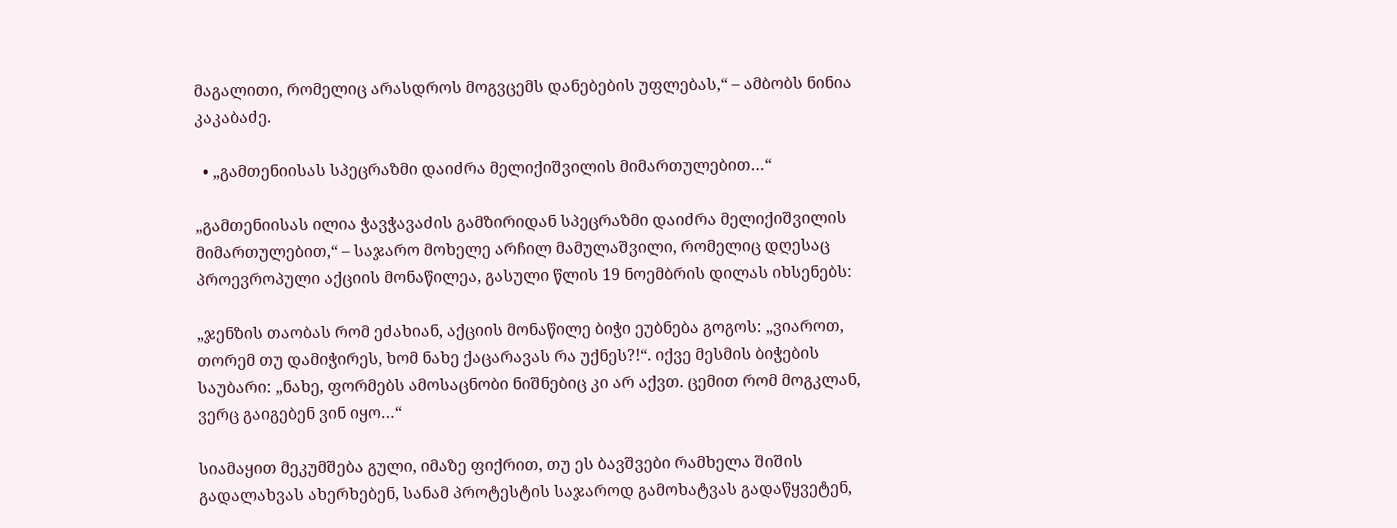მაგალითი, რომელიც არასდროს მოგვცემს დანებების უფლებას,“ – ამბობს ნინია კაკაბაძე.

  • „გამთენიისას სპეცრაზმი დაიძრა მელიქიშვილის მიმართულებით…“

„გამთენიისას ილია ჭავჭავაძის გამზირიდან სპეცრაზმი დაიძრა მელიქიშვილის მიმართულებით,“ – საჯარო მოხელე არჩილ მამულაშვილი, რომელიც დღესაც პროევროპული აქციის მონაწილეა, გასული წლის 19 ნოემბრის დილას იხსენებს:

„ჯენზის თაობას რომ ეძახიან, აქციის მონაწილე ბიჭი ეუბნება გოგოს: „ვიაროთ, თორემ თუ დამიჭირეს, ხომ ნახე ქაცარავას რა უქნეს?!“. იქვე მესმის ბიჭების საუბარი: „ნახე, ფორმებს ამოსაცნობი ნიშნებიც კი არ აქვთ. ცემით რომ მოგკლან, ვერც გაიგებენ ვინ იყო…“

სიამაყით მეკუმშება გული, იმაზე ფიქრით, თუ ეს ბავშვები რამხელა შიშის გადალახვას ახერხებენ, სანამ პროტესტის საჯაროდ გამოხატვას გადაწყვეტენ,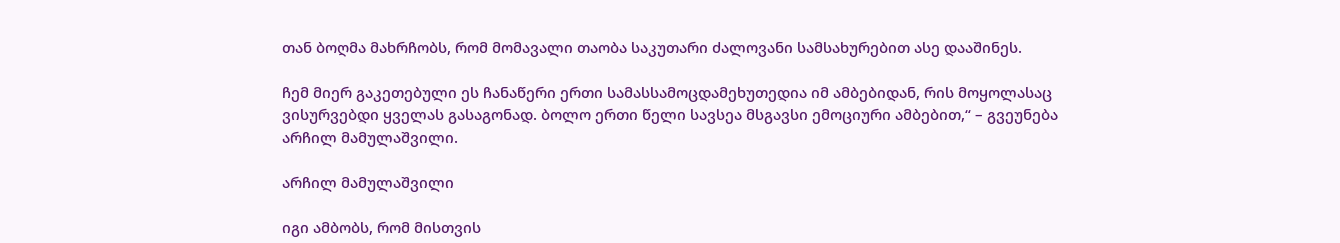თან ბოღმა მახრჩობს, რომ მომავალი თაობა საკუთარი ძალოვანი სამსახურებით ასე დააშინეს.

ჩემ მიერ გაკეთებული ეს ჩანაწერი ერთი სამასსამოცდამეხუთედია იმ ამბებიდან, რის მოყოლასაც ვისურვებდი ყველას გასაგონად. ბოლო ერთი წელი სავსეა მსგავსი ემოციური ამბებით,“ – გვეუნება არჩილ მამულაშვილი.

არჩილ მამულაშვილი

იგი ამბობს, რომ მისთვის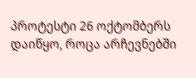პროტესტი 26 ოქტომბერს დაიწყო, როცა არჩევნებში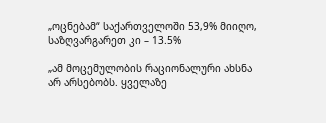„ოცნებამ“ საქართველოში 53,9% მიიღო, საზღვარგარეთ კი – 13.5%

„ამ მოცემულობის რაციონალური ახსნა არ არსებობს. ყველაზე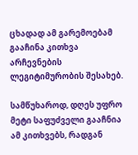ცხადად ამ გარემოებამ გააჩინა კითხვა არჩევნების ლეგიტიმურობის შესახებ.

სამწუხაროდ, დღეს უფრო მეტი საფუძველი გააჩნია ამ კითხვებს, რადგან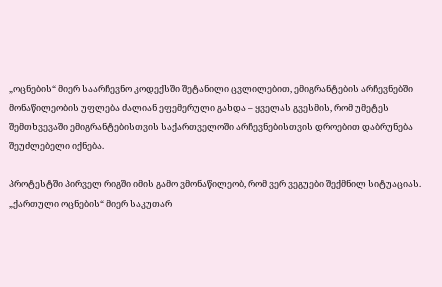„ოცნების“ მიერ საარჩევნო კოდექსში შეტანილი ცვლილებით, ემიგრანტების არჩევნებში მონაწილეობის უფლება ძალიან ეფემერული გახდა – ყველას გვესმის, რომ უმეტეს შემთხვევაში ემიგრანტებისთვის საქართველოში არჩევნებისთვის დროებით დაბრუნება შეუძლებელი იქნება.

პროტესტში პირველ რიგში იმის გამო ვმონაწილეობ, რომ ვერ ვეგუები შექმნილ სიტუაციას. „ქართული ოცნების“ მიერ საკუთარ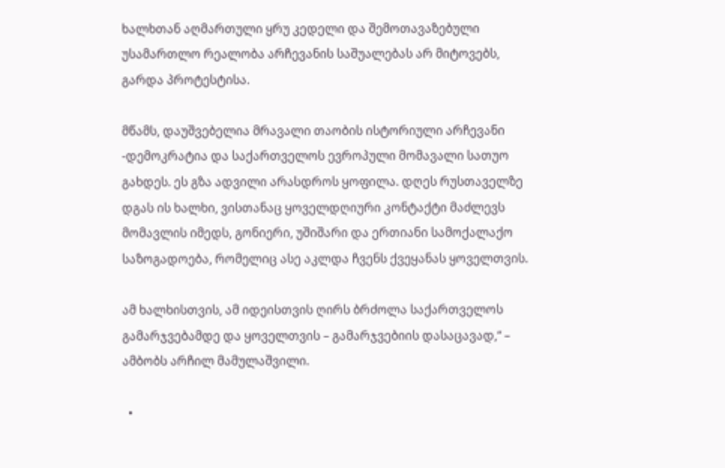ხალხთან აღმართული ყრუ კედელი და შემოთავაზებული უსამართლო რეალობა არჩევანის საშუალებას არ მიტოვებს, გარდა პროტესტისა.

მწამს, დაუშვებელია მრავალი თაობის ისტორიული არჩევანი -დემოკრატია და საქართველოს ევროპული მომავალი სათუო გახდეს. ეს გზა ადვილი არასდროს ყოფილა. დღეს რუსთაველზე დგას ის ხალხი, ვისთანაც ყოველდღიური კონტაქტი მაძლევს მომავლის იმედს, გონიერი, უშიშარი და ერთიანი სამოქალაქო საზოგადოება, რომელიც ასე აკლდა ჩვენს ქვეყანას ყოველთვის.

ამ ხალხისთვის, ამ იდეისთვის ღირს ბრძოლა საქართველოს გამარჯვებამდე და ყოველთვის – გამარჯვებიის დასაცავად,“ – ამბობს არჩილ მამულაშვილი.

  •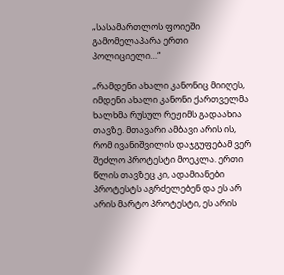„სასამართლოს ფოიეში გამომელაპარა ერთი პოლიციელი…“

„რამდენი ახალი კანონიც მიიღეს, იმდენი ახალი კანონი ქართველმა ხალხმა რუსულ რეჟიმს გადაახია თავზე. მთავარი ამბავი არის ის, რომ ივანიშვილის დაჯგუფებამ ვერ შეძლო პროტესტი მოეკლა. ერთი წლის თავზეც კი, ადამიანები პროტესტს აგრძელებენ და ეს არ არის მარტო პროტესტი, ეს არის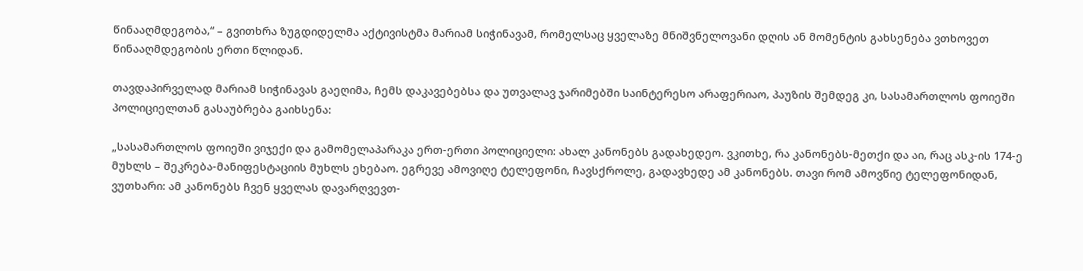წინააღმდეგობა,“ – გვითხრა ზუგდიდელმა აქტივისტმა მარიამ სიჭინავამ, რომელსაც ყველაზე მნიშვნელოვანი დღის ან მომენტის გახსენება ვთხოვეთ წინააღმდეგობის ერთი წლიდან.

თავდაპირველად მარიამ სიჭინავას გაეღიმა, ჩემს დაკავებებსა და უთვალავ ჯარიმებში საინტერესო არაფერიაო, პაუზის შემდეგ კი, სასამართლოს ფოიეში პოლიციელთან გასაუბრება გაიხსენა:

„სასამართლოს ფოიეში ვიჯექი და გამომელაპარაკა ერთ-ერთი პოლიციელი: ახალ კანონებს გადახედეო. ვკითხე, რა კანონებს-მეთქი და აი, რაც ასკ-ის 174-ე მუხლს – შეკრება-მანიფესტაციის მუხლს ეხებაო. ეგრევე ამოვიღე ტელეფონი, ჩავსქროლე, გადავხედე ამ კანონებს. თავი რომ ამოვწიე ტელეფონიდან, ვუთხარი: ამ კანონებს ჩვენ ყველას დავარღვევთ-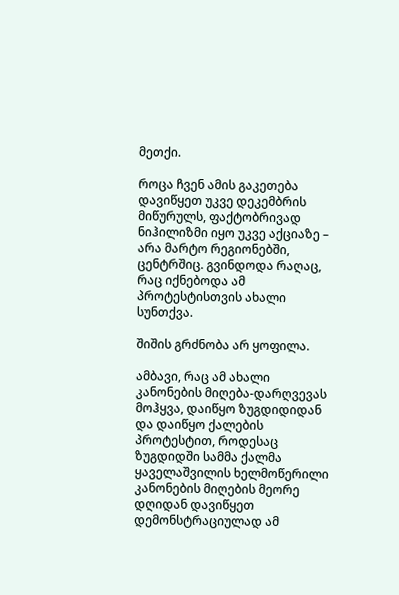მეთქი.

როცა ჩვენ ამის გაკეთება დავიწყეთ უკვე დეკემბრის მიწურულს, ფაქტობრივად ნიჰილიზმი იყო უკვე აქციაზე – არა მარტო რეგიონებში, ცენტრშიც. გვინდოდა რაღაც, რაც იქნებოდა ამ პროტესტისთვის ახალი სუნთქვა.

შიშის გრძნობა არ ყოფილა.

ამბავი, რაც ამ ახალი კანონების მიღება-დარღვევას მოჰყვა, დაიწყო ზუგდიდიდან და დაიწყო ქალების პროტესტით, როდესაც ზუგდიდში სამმა ქალმა ყაველაშვილის ხელმოწერილი კანონების მიღების მეორე დღიდან დავიწყეთ დემონსტრაციულად ამ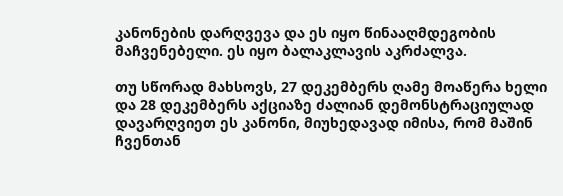კანონების დარღვევა და ეს იყო წინააღმდეგობის მაჩვენებელი. ეს იყო ბალაკლავის აკრძალვა.

თუ სწორად მახსოვს, 27 დეკემბერს ღამე მოაწერა ხელი და 28 დეკემბერს აქციაზე ძალიან დემონსტრაციულად დავარღვიეთ ეს კანონი, მიუხედავად იმისა, რომ მაშინ ჩვენთან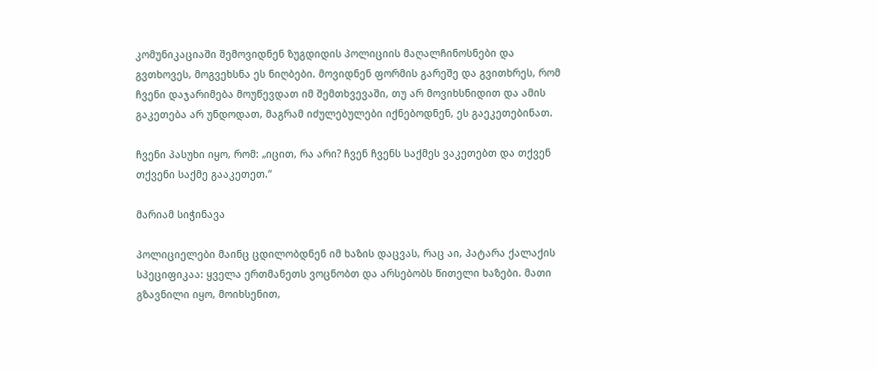კომუნიკაციაში შემოვიდნენ ზუგდიდის პოლიციის მაღალჩინოსნები და გვთხოვეს, მოგვეხსნა ეს ნიღბები. მოვიდნენ ფორმის გარეშე და გვითხრეს, რომ ჩვენი დაჯარიმება მოუწევდათ იმ შემთხვევაში, თუ არ მოვიხსნიდით და ამის გაკეთება არ უნდოდათ, მაგრამ იძულებულები იქნებოდნენ, ეს გაეკეთებინათ.

ჩვენი პასუხი იყო, რომ: „იცით, რა არი? ჩვენ ჩვენს საქმეს ვაკეთებთ და თქვენ თქვენი საქმე გააკეთეთ.“

მარიამ სიჭინავა

პოლიციელები მაინც ცდილობდნენ იმ ხაზის დაცვას, რაც აი, პატარა ქალაქის სპეციფიკაა: ყველა ერთმანეთს ვოცნობთ და არსებობს წითელი ხაზები. მათი გზავნილი იყო, მოიხსენით,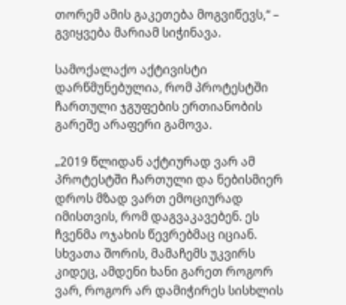თორემ ამის გაკეთება მოგვიწევს,“ – გვიყვება მარიამ სიჭინავა.

სამოქალაქო აქტივისტი დარწმუნებულია, რომ პროტესტში ჩართული ჯგუფების ერთიანობის გარეშე არაფერი გამოვა.

„2019 წლიდან აქტიურად ვარ ამ პროტესტში ჩართული და ნებისმიერ დროს მზად ვართ ემოციურად იმისთვის, რომ დაგვაკავებენ. ეს ჩვენმა ოჯახის წევრებმაც იციან. სხვათა შორის, მამაჩემს უკვირს კიდეც, ამდენი ხანი გარეთ როგორ ვარ, როგორ არ დამიჭირეს სისხლის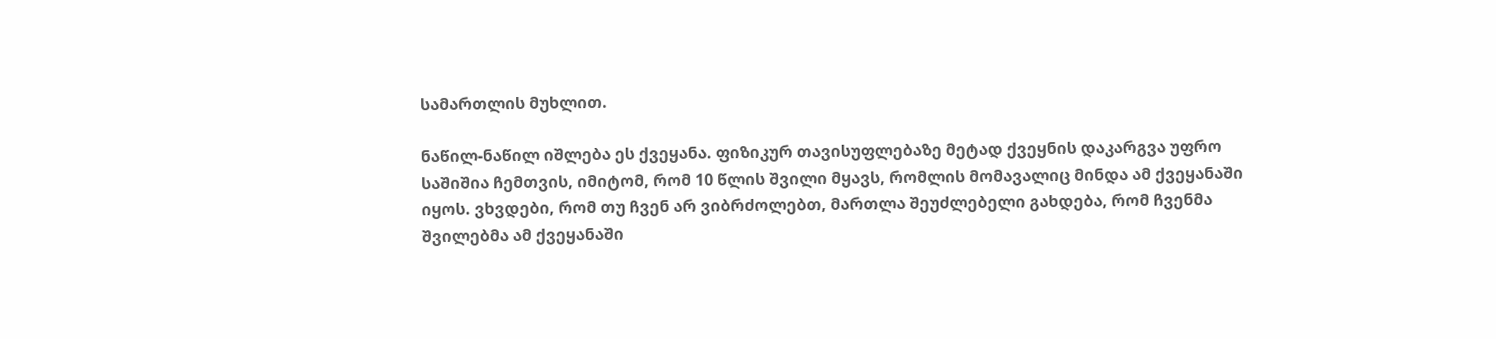სამართლის მუხლით.

ნაწილ-ნაწილ იშლება ეს ქვეყანა. ფიზიკურ თავისუფლებაზე მეტად ქვეყნის დაკარგვა უფრო საშიშია ჩემთვის, იმიტომ, რომ 10 წლის შვილი მყავს, რომლის მომავალიც მინდა ამ ქვეყანაში იყოს. ვხვდები, რომ თუ ჩვენ არ ვიბრძოლებთ, მართლა შეუძლებელი გახდება, რომ ჩვენმა შვილებმა ამ ქვეყანაში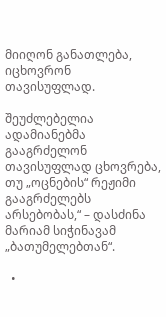მიიღონ განათლება, იცხოვრონ თავისუფლად.

შეუძლებელია ადამიანებმა გააგრძელონ თავისუფლად ცხოვრება, თუ „ოცნების“ რეჟიმი გააგრძელებს არსებობას,“ – დასძინა მარიამ სიჭინავამ „ბათუმელებთან“.

  •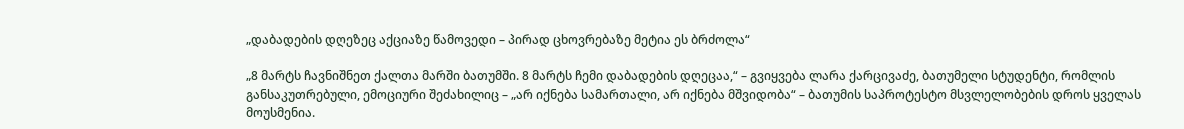„დაბადების დღეზეც აქციაზე წამოვედი – პირად ცხოვრებაზე მეტია ეს ბრძოლა“

„8 მარტს ჩავნიშნეთ ქალთა მარში ბათუმში. 8 მარტს ჩემი დაბადების დღეცაა,“ – გვიყვება ლარა ქარცივაძე, ბათუმელი სტუდენტი, რომლის განსაკუთრებული, ემოციური შეძახილიც – „არ იქნება სამართალი, არ იქნება მშვიდობა“ – ბათუმის საპროტესტო მსვლელობების დროს ყველას მოუსმენია.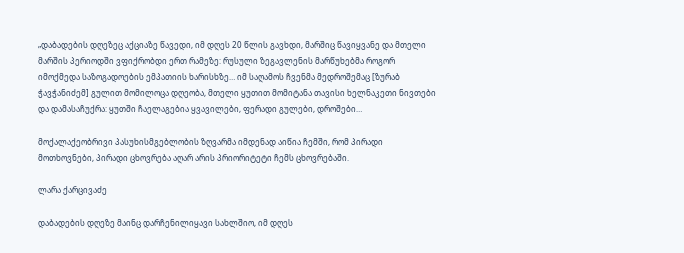„დაბადების დღეზეც აქციაზე წავედი, იმ დღეს 20 წლის გავხდი, მარშიც წავიყვანე და მთელი მარშის პერიოდში ვფიქრობდი ერთ რამეზე: რუსული ზეგავლენის მარწუხებმა როგორ იმოქმედა საზოგადოების ემპათიის ხარისხზე… იმ საღამოს ჩვენმა მედროშემაც [ზურაბ ჭავჭანიძემ] გულით მომილოცა დღეობა, მთელი ყუთით მომიტანა თავისი ხელნაკეთი ნივთები და დამასაჩუქრა: ყუთში ჩაელაგებია ყვავილები, ფერადი გულები, დროშები…

მოქალაქეობრივი პასუხისმგებლობის ზღვარმა იმდენად აიწია ჩემში, რომ პირადი მოთხოვნები, პირადი ცხოვრება აღარ არის პრიორიტეტი ჩემს ცხოვრებაში.

ლარა ქარცივაძე

დაბადების დღეზე მაინც დარჩენილიყავი სახლშიო, იმ დღეს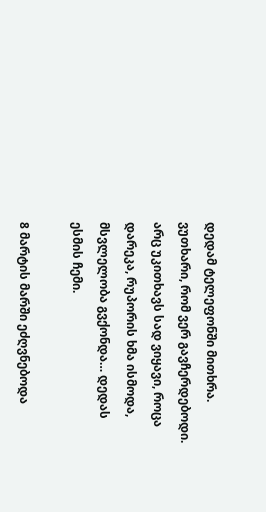დედამ ტელეფონში მითხრა. ვუთხარი, რომ ვერ გავჩერდებოდი. არც უკითხავს სად ვიყავი, როცა დარეკა, რუპორის ხმა ისმოდა, მსვლელობა გვქონდა… დედას ესმის ჩემი.

8 მარტის მარში ეძღვნებოდა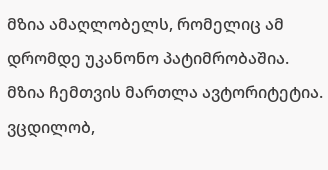მზია ამაღლობელს, რომელიც ამ დრომდე უკანონო პატიმრობაშია. მზია ჩემთვის მართლა ავტორიტეტია. ვცდილობ,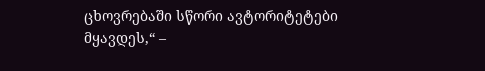ცხოვრებაში სწორი ავტორიტეტები მყავდეს,“ –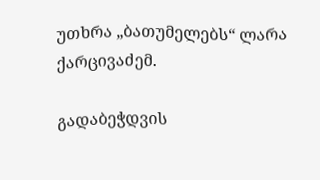უთხრა „ბათუმელებს“ ლარა ქარცივაძემ.

გადაბეჭდვის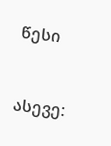წესი


ასევე: